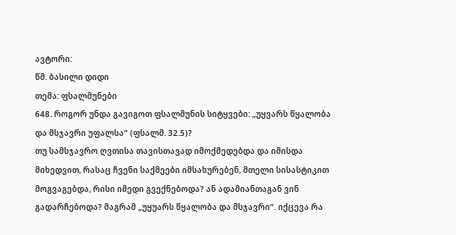ავტორი:
წმ. ბასილი დიდი
თემა: ფსალმუნები
648. როგორ უნდა გავიგოთ ფსალმუნის სიტყვები: „უყვარს წყალობა და მსჯავრი უფალსა“ (ფსალმ. 32.5)?
თუ სამსჯავრო ღვთისა თავისთავად იმოქმედებდა და იმისდა მიხედვით, რასაც ჩვენი საქმეები იმსახურებენ, მთელი სისასტიკით მოგვაგებდა, რისი იმედი გვექნებოდა? ან ადამიანთაგან ვინ გადარჩებოდა? მაგრამ „უყუარს წყალობა და მსჯავრი“. იქცევა რა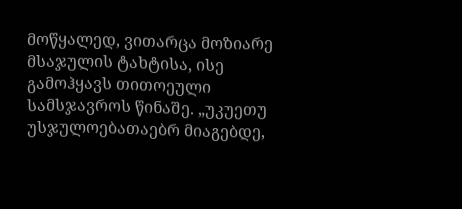მოწყალედ, ვითარცა მოზიარე მსაჯულის ტახტისა, ისე გამოჰყავს თითოეული სამსჯავროს წინაშე. „უკუეთუ უსჯულოებათაებრ მიაგებდე,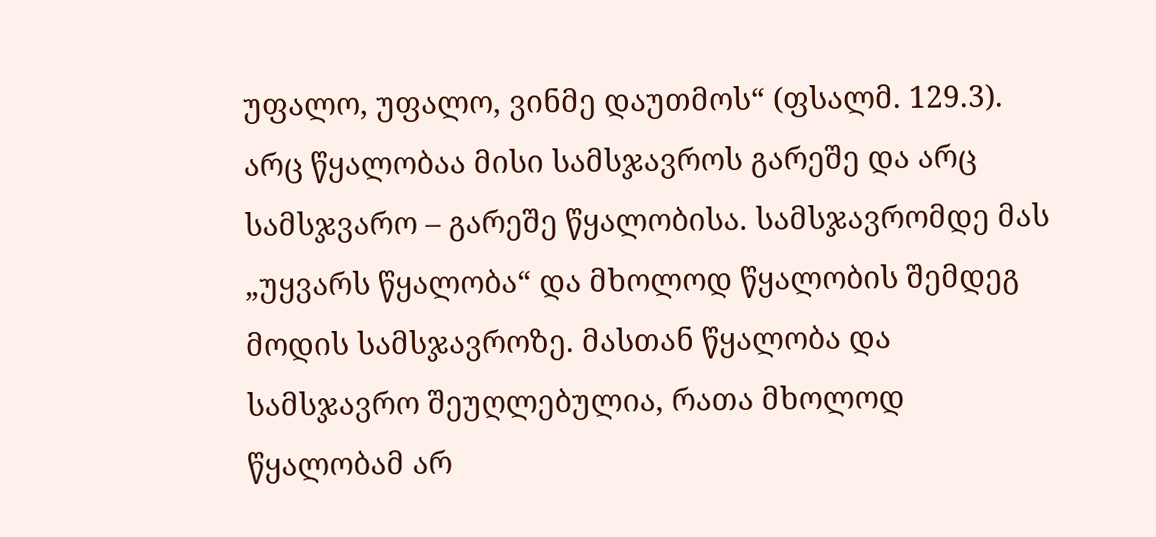უფალო, უფალო, ვინმე დაუთმოს“ (ფსალმ. 129.3). არც წყალობაა მისი სამსჯავროს გარეშე და არც სამსჯვარო – გარეშე წყალობისა. სამსჯავრომდე მას „უყვარს წყალობა“ და მხოლოდ წყალობის შემდეგ მოდის სამსჯავროზე. მასთან წყალობა და სამსჯავრო შეუღლებულია, რათა მხოლოდ წყალობამ არ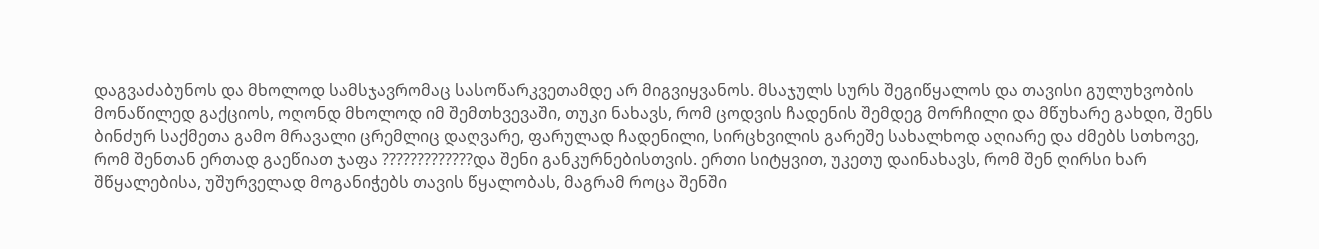დაგვაძაბუნოს და მხოლოდ სამსჯავრომაც სასოწარკვეთამდე არ მიგვიყვანოს. მსაჯულს სურს შეგიწყალოს და თავისი გულუხვობის მონაწილედ გაქციოს, ოღონდ მხოლოდ იმ შემთხვევაში, თუკი ნახავს, რომ ცოდვის ჩადენის შემდეგ მორჩილი და მწუხარე გახდი, შენს ბინძურ საქმეთა გამო მრავალი ცრემლიც დაღვარე, ფარულად ჩადენილი, სირცხვილის გარეშე სახალხოდ აღიარე და ძმებს სთხოვე, რომ შენთან ერთად გაეწიათ ჯაფა ?????????????და შენი განკურნებისთვის. ერთი სიტყვით, უკეთუ დაინახავს, რომ შენ ღირსი ხარ შწყალებისა, უშურველად მოგანიჭებს თავის წყალობას, მაგრამ როცა შენში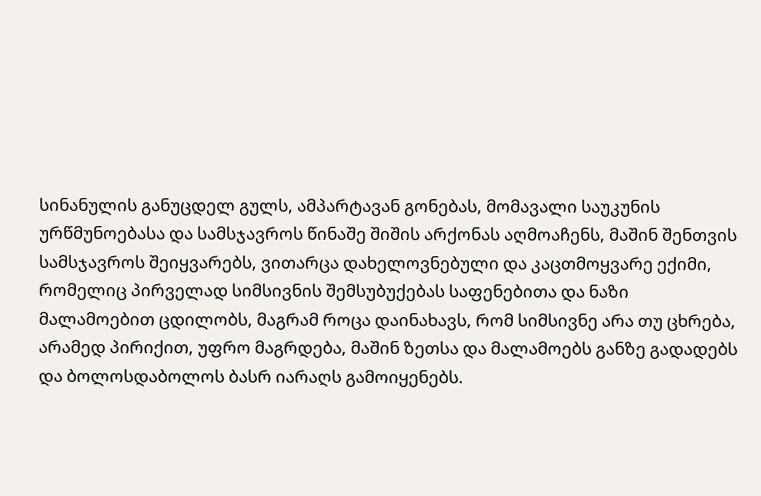სინანულის განუცდელ გულს, ამპარტავან გონებას, მომავალი საუკუნის ურწმუნოებასა და სამსჯავროს წინაშე შიშის არქონას აღმოაჩენს, მაშინ შენთვის სამსჯავროს შეიყვარებს, ვითარცა დახელოვნებული და კაცთმოყვარე ექიმი, რომელიც პირველად სიმსივნის შემსუბუქებას საფენებითა და ნაზი მალამოებით ცდილობს, მაგრამ როცა დაინახავს, რომ სიმსივნე არა თუ ცხრება, არამედ პირიქით, უფრო მაგრდება, მაშინ ზეთსა და მალამოებს განზე გადადებს და ბოლოსდაბოლოს ბასრ იარაღს გამოიყენებს.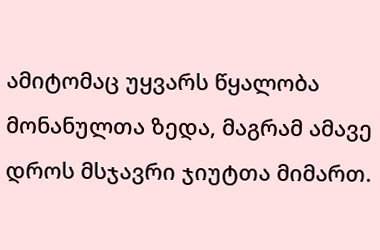ამიტომაც უყვარს წყალობა მონანულთა ზედა, მაგრამ ამავე დროს მსჯავრი ჯიუტთა მიმართ.